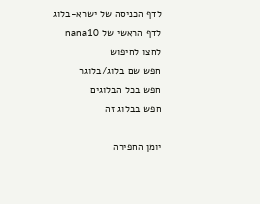לדף הכניסה של ישרא-בלוג
לדף הראשי של nana10
לחצו לחיפוש
חפש שם בלוג/בלוגר
חפש בכל הבלוגים
חפש בבלוג זה

יומן החפירה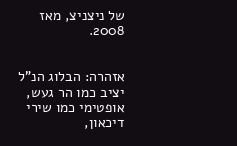של ניצניצ, מאז 2008.


אזהרה: הבלוג הנ"ל יציב כמו הר געש, אופטימי כמו שירי דיכאון,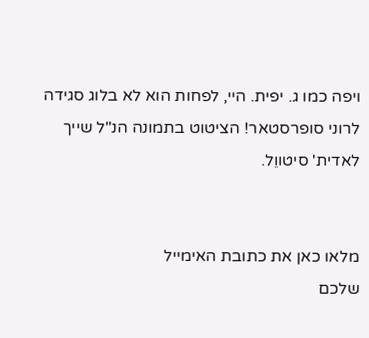ויפה כמו ג. יפית. היי, לפחות הוא לא בלוג סגידה לרוני סופרסטאר! הציטוט בתמונה הנ"ל שייך לאדית' סיטווֵל.


מלאו כאן את כתובת האימייל
שלכם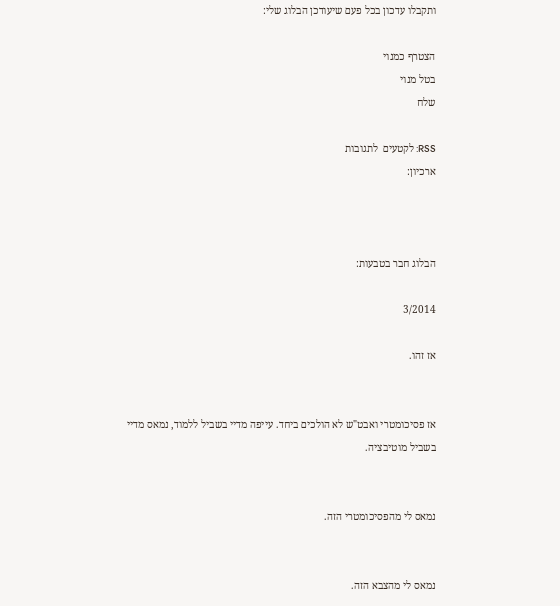ותקבלו עדכון בכל פעם שיעודכן הבלוג שלי:

הצטרף כמנוי
בטל מנוי
שלח

RSS: לקטעים  לתגובות
ארכיון:



הבלוג חבר בטבעות:

3/2014

אז זהו.


אז פסיכומטרי ואבט"ש לא הולכים ביחד. עייפה מדיי בשביל ללמוד, נמאס מדיי בשביל מוטיבציה.


נמאס לי מהפסיכומטרי הזה.


נמאס לי מהצבא הזה.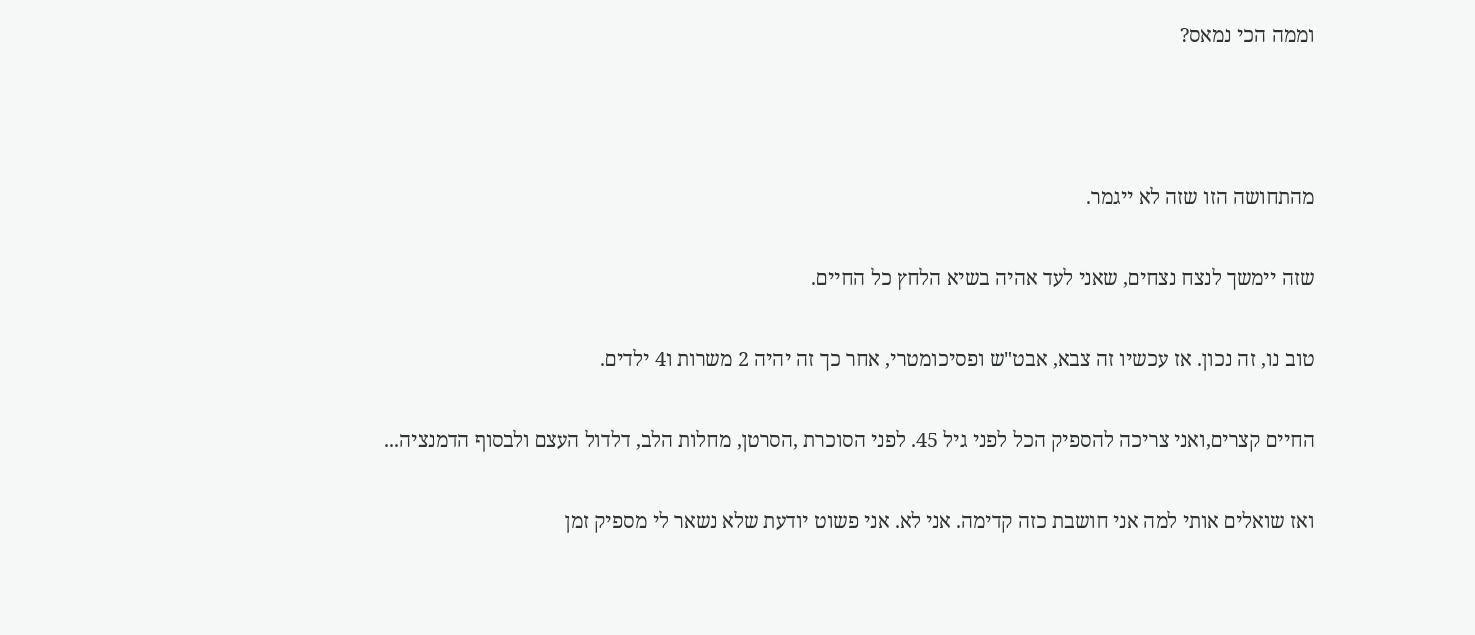וממה הכי נמאס?





מהתחושה הזו שזה לא ייגמר.


שזה יימשך לנצח נצחים, שאני לעד אהיה בשיא הלחץ כל החיים.


טוב נו, זה נכון. אז עכשיו זה צבא, אבט"ש ופסיכומטרי, אחר כך זה יהיה 2 משרות ו4 ילדים.


החיים קצרים,ואני צריכה להספיק הכל לפני גיל 45. לפני הסוכרת ,הסרטן, מחלות הלב, דלדול העצם ולבסוף הדמנציה...


ואז שואלים אותי למה אני חושבת כזה קדימה. אני לא. אני פשוט יודעת שלא נשאר לי מספיק זמן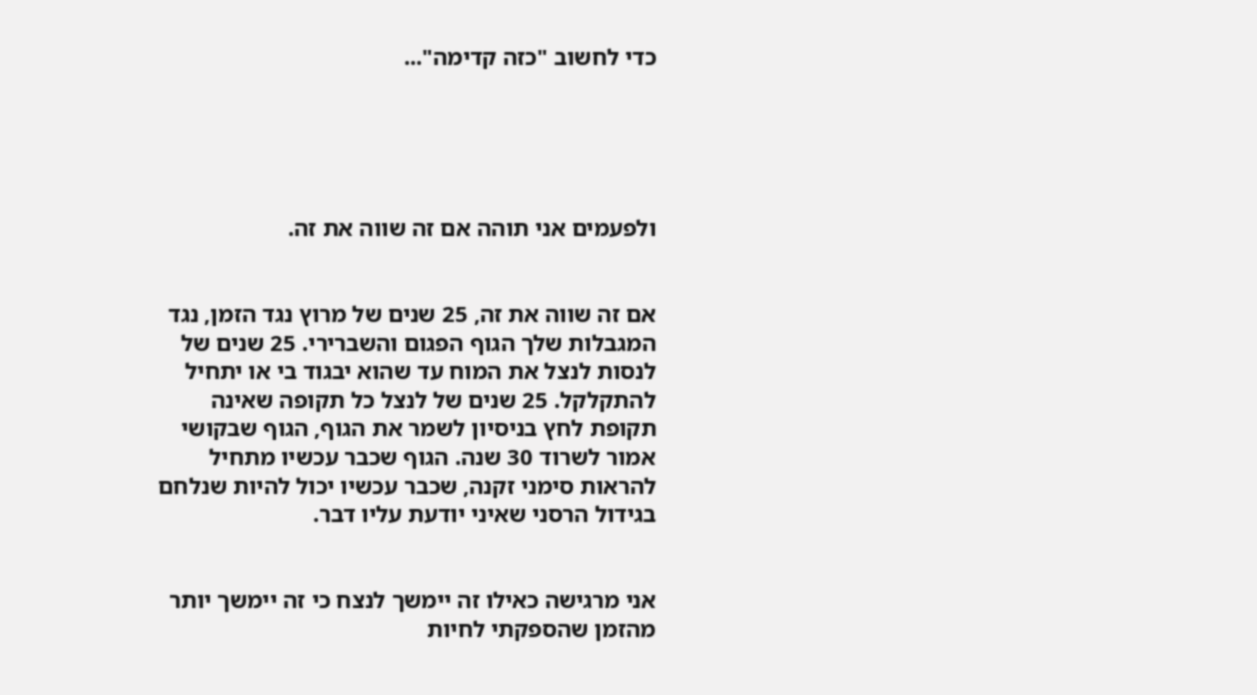כדי לחשוב "כזה קדימה"...





ולפעמים אני תוהה אם זה שווה את זה.


אם זה שווה את זה, 25 שנים של מרוץ נגד הזמן, נגד המגבלות שלך הגוף הפגום והשברירי. 25 שנים של לנסות לנצל את המוח עד שהוא יבגוד בי או יתחיל להתקלקל. 25 שנים של לנצל כל תקופה שאינה תקופת לחץ בניסיון לשמר את הגוף, הגוף שבקושי אמור לשרוד 30 שנה. הגוף שכבר עכשיו מתחיל להראות סימני זקנה, שכבר עכשיו יכול להיות שנלחם בגידול הרסני שאיני יודעת עליו דבר.


אני מרגישה כאילו זה יימשך לנצח כי זה יימשך יותר מהזמן שהספקתי לחיות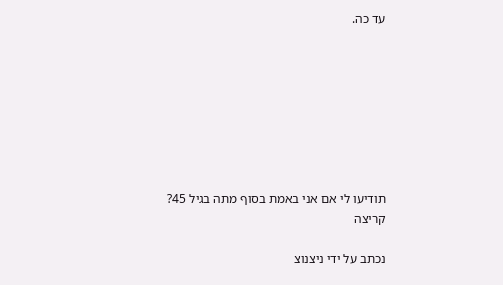עד כה.








תודיעו לי אם אני באמת בסוף מתה בגיל 45? קריצה

נכתב על ידי ניצנוצ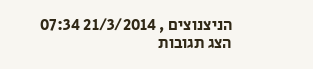הניצנוצים , 21/3/2014 07:34
הצג תגובות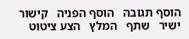הוסף תגובה   הוסף הפניה   קישור ישיר   שתף   המלץ   הצע ציטוט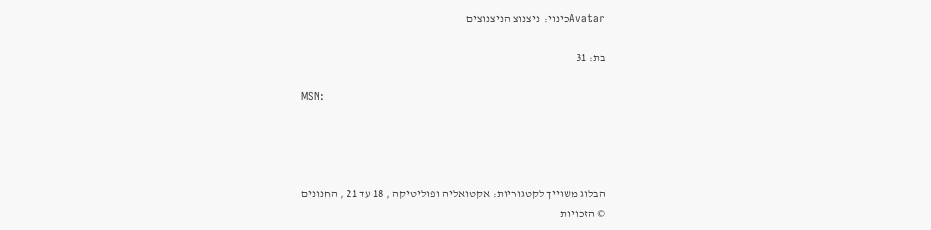Avatarכינוי:  ניצנוצ הניצנוצים

בת: 31

MSN:




הבלוג משוייך לקטגוריות: אקטואליה ופוליטיקה , 18 עד 21 , החנונים
© הזכויות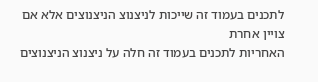לתכנים בעמוד זה שייכות לניצנוצ הניצנוצים אלא אם צויין אחרת
האחריות לתכנים בעמוד זה חלה על ניצנוצ הניצנוצים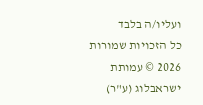ועליו/ה בלבד
כל הזכויות שמורות 2026 © עמותת ישראבלוג (ע"ר)